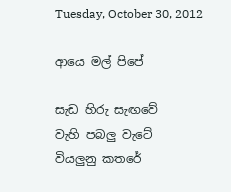Tuesday, October 30, 2012

ආයෙ මල් පිපේ

සැඩ හිරු සැඟවේ
වැහි පබලු වැටේ
වියලුනු කතරේ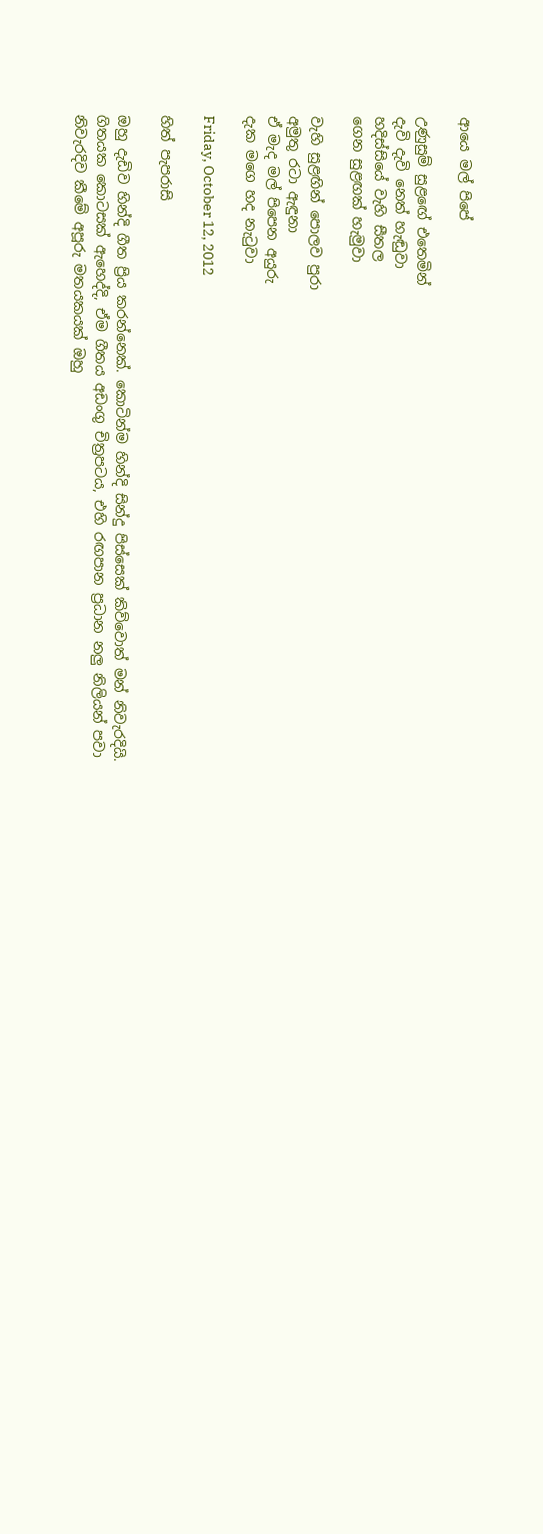ආයෙ මල් පිපේ

උණුසුම් සුළඟේ එතෙමින්
දැවි දැවි නෙත් හැඬුවා
හදිස්සියේ වැහි සීතල
ගෙන සුළඟක් හැමුවා

වැහි සුළඟින් පොලව පුරා
අමුතු රටා ඇඳුනා
ඒ මැද මල් පිපෙන අයුරු
දැක මගෙ හද නැටුවා

Friday, October 12, 2012

හිත් පැපරාසි

ඔහු දැඩිව හින්දි ගීත ප්‍රිය කරන්නෙක්. කොටින්ම හින්දි සින්දු පිස්සෙක් කිව්වොත් මන් නිවැරදියි. ගිතයක කොටසක් ඇහෙද්දි, ඒම ගීතය අඩංගු චිත්‍රපටය, එහි රඟපාන ප්‍රධාන නලු නිලියන් පවා නිවැරදිව කීමේ අපූරු මතයකයක් ඔහු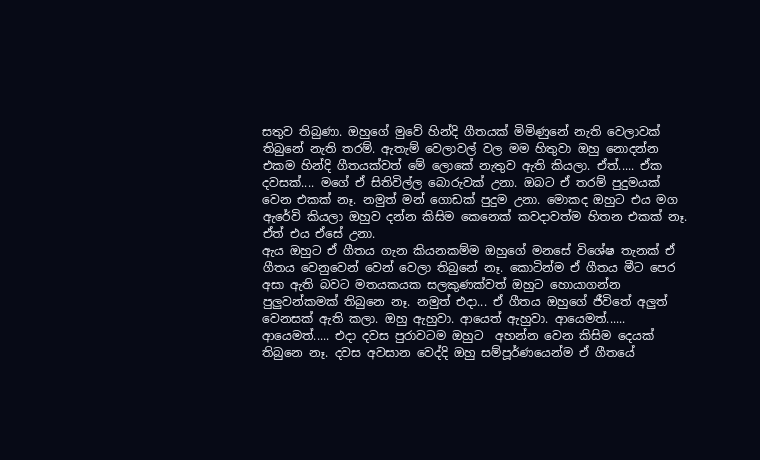සතුව තිබුණා. ඔහුගේ මුවේ හින්දි ගීතයක් මිමිණුනේ නැති වෙලාවක් තිබුනේ නැති තරම්. ඇතැම් වෙලාවල් වල මම හිතුවා ඔහු නොදන්න එකම හින්දි ගීතයක්වත් මේ ලොකේ නැතුව ඇති කියලා. ඒත්..... ඒක දවසක්.... මගේ ඒ සිතිවිල්ල බොරුවක් උනා. ඔබට ඒ තරම් පුදුමයක් වෙන එකක් නෑ. නමුත් මන් ගොඩක් පුදුම උනා. මොකද ඔහුට එය මග ඇරේවි කියලා ඔහුව දන්න කිසිම කෙනෙක් කවදාවත්ම හිතන එකක් නෑ. ඒත් එය ඒසේ උනා.
ඇය ඔහුට ඒ ගීතය ගැන කියනකම්ම ඔහුගේ මනසේ විශේෂ තැනක් ඒ ගීතය වෙනුවෙන් වෙන් වෙලා තිබුනේ නෑ. කොටින්ම ඒ ගීතය මීට පෙර අසා ඇති බවට මතයකයක සලකුණක්වත් ඔහුට හොයාගන්න පුලුවන්කමක් තිබුනෙ නෑ. නමුත් එදා... ඒ ගීතය ඔහුගේ ජීවිතේ අලුත් වෙනසක් ඇති කලා. ඔහු ඇහුවා. ආයෙත් ඇහුවා. ආයෙමත්...... ආයෙමත්..... එදා දවස පුරාවටම ඔහුට  අහන්න වෙන කිසිම දෙයක් තිබුනෙ නෑ. දවස අවසාන වෙද්දි ඔහු සම්පූර්ණයෙන්ම ඒ ගීතයේ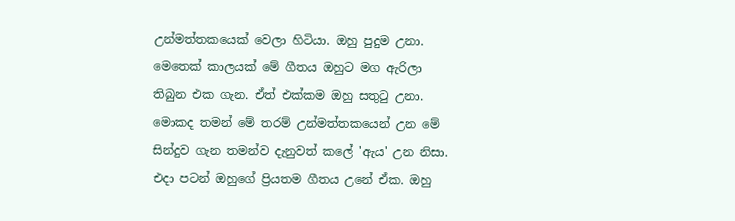උන්මත්තකයෙක් වෙලා හිටියා. ඔහු පුදුම උනා. මෙතෙක් කාලයක් මේ ගීතය ඔහුට මග ඇරිලා තිබුන එක ගැන. ඒත් එක්කම ඔහු සතුටු උනා. මොකද තමන් මේ තරම් උන්මත්තකයෙන් උන මේ සින්දුව ගැන තමන්ව දැනුවත් කලේ 'ඇය' උන නිසා. එදා පටන් ඔහුගේ ප්‍රියතම ගීතය උනේ ඒක. ඔහු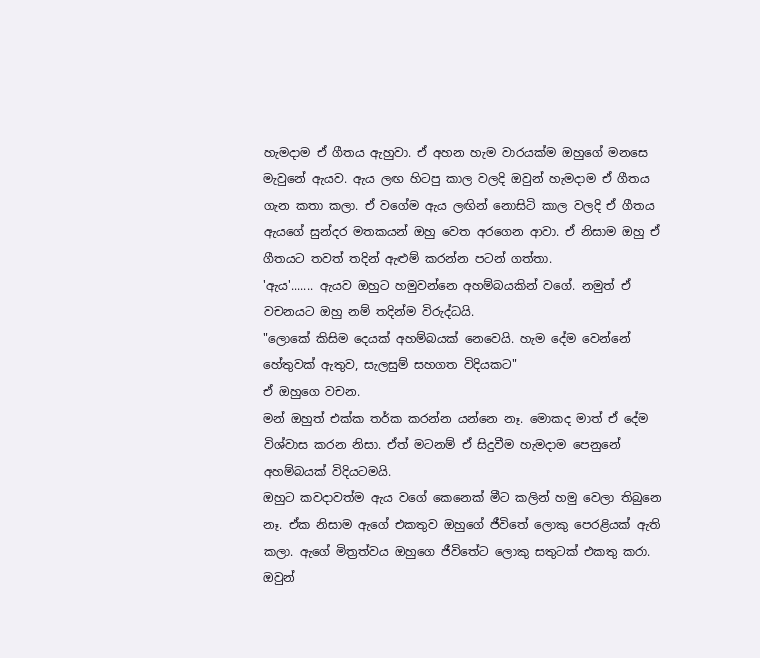හැමදාම ඒ ගීතය ඇහුවා. ඒ අහන හැම වාරයක්ම ඔහුගේ මනසෙ මැවුනේ ඇයව. ඇය ලඟ හිටපු කාල වලදි ඔවුන් හැමදාම ඒ ගීතය ගැන කතා කලා. ඒ වගේම ඇය ලඟින් නොසිටි කාල වලදි ඒ ගීතය ඇයගේ සුන්දර මතකයන් ඔහු වෙත අරගෙන ආවා. ඒ නිසාම ඔහු ඒ ගීතයට තවත් තදින් ඇළුම් කරන්න පටන් ගත්තා.
'ඇය'....... ඇයව ඔහුට හමුවන්නෙ අහම්බයකින් වගේ. නමුත් ඒ වචනයට ඔහු නම් තදින්ම විරුද්ධයි.
"ලොකේ කිසිම දෙයක් අහම්බයක් නෙවෙයි. හැම දේම වෙන්නේ හේතුවක් ඇතුව, සැලසුම් සහගත විදියකට"
ඒ ඔහුගෙ වචන.
මන් ඔහුත් එක්ක තර්ක කරන්න යන්නෙ නෑ. මොකද මාත් ඒ දේම විශ්වාස කරන නිසා. ඒත් මටනම් ඒ සිදුවීම හැමදාම පෙනුනේ අහම්බයක් විදියටමයි.
ඔහුට කවදාවත්ම ඇය වගේ කෙනෙක් මීට කලින් හමු වෙලා තිබුනෙ නෑ. ඒක නිසාම ඇගේ එකතුව ඔහුගේ ජීවිතේ ලොකු පෙරළියක් ඇති කලා. ඇගේ මිත්‍රත්වය ඔහුගෙ ජීවිතේට ලොකු සතුටක් එකතු කරා. ඔවුන්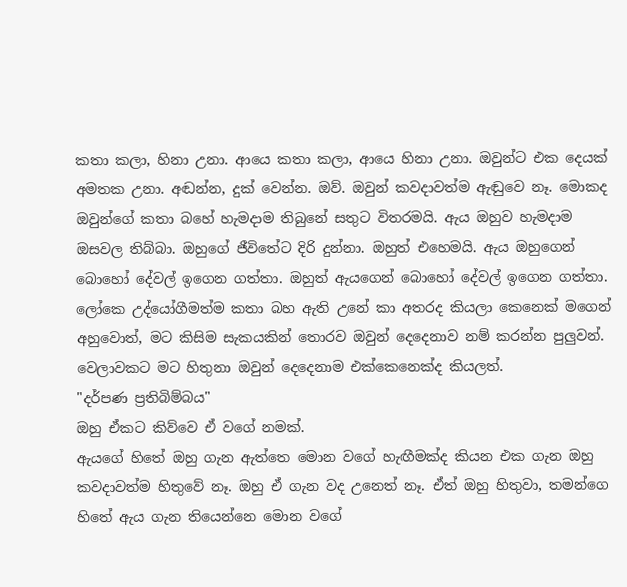කතා කලා, හිනා උනා. ආයෙ කතා කලා, ආයෙ හිනා උනා. ඔවුන්ට එක දෙයක් අමතක උනා. අඬන්න, දුක් වෙන්න. ඔව්. ඔවුන් කවදාවත්ම ඇඬුවෙ නෑ. මොකද ඔවුන්ගේ කතා බහේ හැමදාම තිබුනේ සතුට විතරමයි. ඇය ඔහුව හැමදාම ඔසවල තිබ්බා. ඔහුගේ ජීවිතේට දිරි දුන්නා. ඔහුත් එහෙමයි. ඇය ඔහුගෙන් බොහෝ දේවල් ඉගෙන ගත්තා. ඔහුත් ඇයගෙන් බොහෝ දේවල් ඉගෙන ගත්තා.
ලෝකෙ උද්යෝගීමත්ම කතා බහ ඇති උනේ කා අතරද කියලා කෙනෙක් මගෙන් අහුවොත්, මට කිසිම සැකයකින් තොරව ඔවුන් දෙදෙනාව නම් කරන්න පුලුවන්. වෙලාවකට මට හිතුනා ඔවුන් දෙදෙනාම එක්කෙනෙක්ද කියලත්.
"දර්පණ ප්‍රතිබිම්බය"
ඔහු ඒකට කිව්වෙ ඒ වගේ නමක්.
ඇයගේ හිතේ ඔහු ගැන ඇත්තෙ මොන වගේ හැඟීමක්ද කියන එක ගැන ඔහු කවදාවත්ම හිතුවේ නෑ. ඔහු ඒ ගැන වද උනෙත් නෑ. ඒත් ඔහු හිතුවා, තමන්ගෙ හිතේ ඇය ගැන තියෙන්නෙ මොන වගේ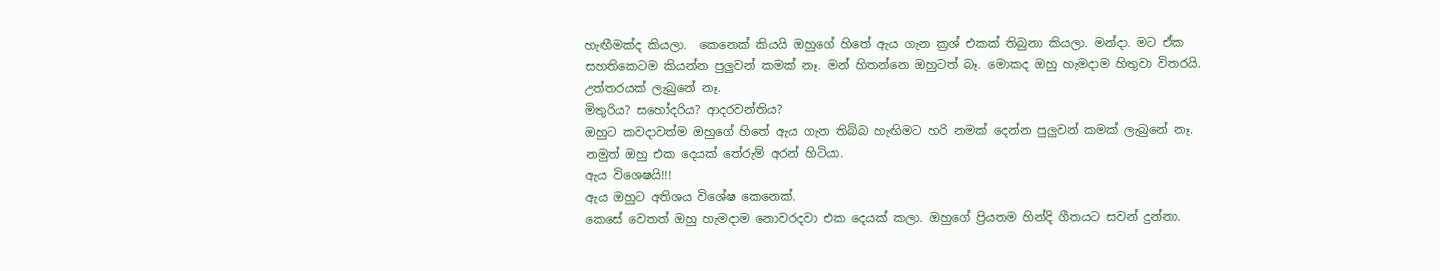හැඟීමක්ද කියලා.  කෙනෙක් කියයි ඔහුගේ හිතේ ඇය ගැන ක්‍රශ් එකක් තිබුනා කියලා. මන්දා. මට ඒක සහතිකෙටම කියන්න පුලුවන් කමක් නෑ. මන් හිතන්නෙ ඔහුටත් බෑ. මොකද ඔහු හැමදාම හිතුවා විතරයි. උත්තරයක් ලැබුනේ නෑ.
මිතුරිය? සහෝදරිය? ආදරවන්තිය?
ඔහුට කවදාවත්ම ඔහුගේ හිතේ ඇය ගැන තිබ්බ හැඟිමට හරි නමක් දෙන්න පුලුවන් කමක් ලැබුනේ නෑ.
නමුත් ඔහු එක දෙයක් තේරුම් අරන් හිටියා.
ඇය විශෙෂයි!!!
ඇය ඔහුට අතිශය විශේෂ කෙනෙක්.
කෙසේ වෙතත් ඔහු හැමදාම නොවරදවා එක දෙයක් කලා. ඔහුගේ ප්‍රියතම හින්දි ගීතයට සවන් දුන්නා.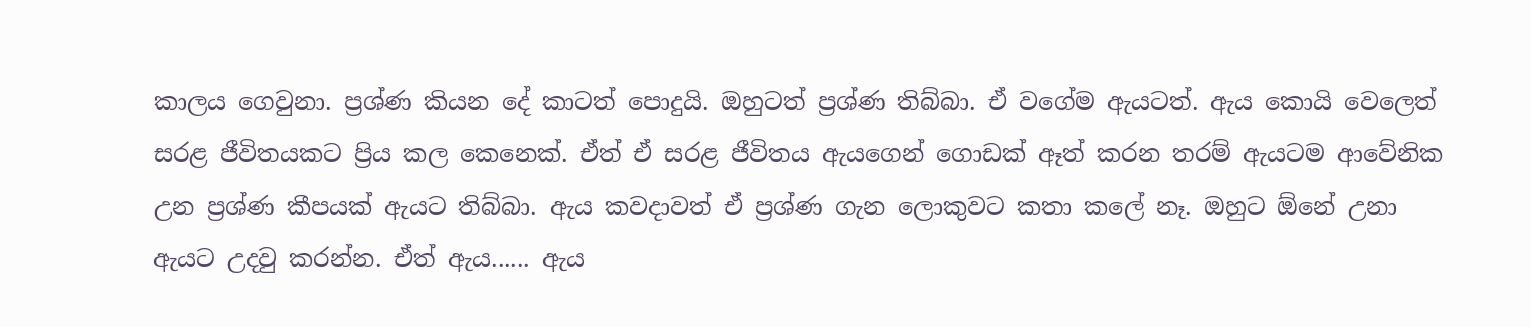කාලය ගෙවුනා. ප්‍රශ්ණ කියන දේ කාටත් පොදුයි. ඔහුටත් ප්‍රශ්ණ තිබ්බා. ඒ වගේම ඇයටත්. ඇය කොයි වෙලෙත් සරළ ජීවිතයකට ප්‍රිය කල කෙනෙක්. ඒත් ඒ සරළ ජීවිතය ඇයගෙන් ගොඩක් ඈත් කරන තරම් ඇයටම ආවේනික උන ප්‍රශ්ණ කීපයක් ඇයට තිබ්බා. ඇය කවදාවත් ඒ ප්‍රශ්ණ ගැන ලොකුවට කතා කලේ නෑ. ඔහුට ඕනේ උනා ඇයට උදවු කරන්න. ඒත් ඇය...... ඇය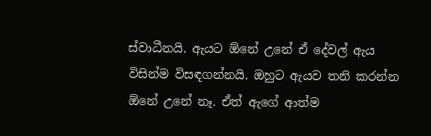ස්වාධීනයි. ඇයට ඕනේ උනේ ඒ දේවල් ඇය විසින්ම විසඳගන්නයි. ඔහුට ඇයව තනි කරන්න ඕනේ උනේ නෑ. ඒත් ඇගේ ආත්ම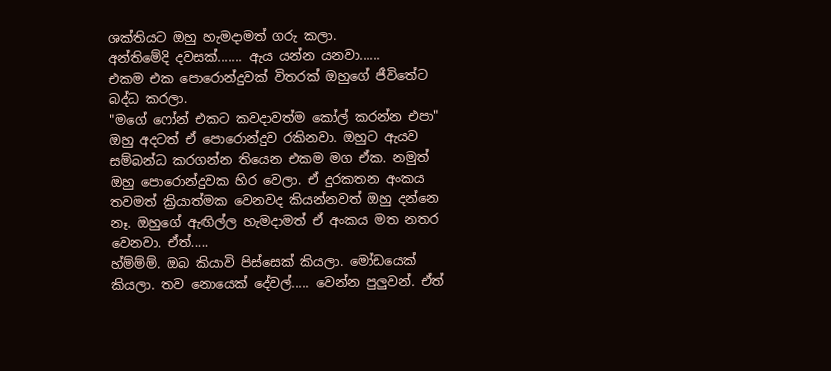ශක්තියට ඔහු හැමදාමත් ගරු කලා.
අන්තිමේදි දවසක්....... ඇය යන්න යනවා......
එකම එක පොරොන්දුවක් විතරක් ඔහුගේ ජීවිතේට බද්ධ කරලා.
"මගේ ෆෝන් එකට කවදාවත්ම කෝල් කරන්න එපා"
ඔහු අදටත් ඒ පොරොන්දුව රකිනවා. ඔහුට ඇයව සම්බන්ධ කරගන්න තියෙන එකම මග ඒක. නමුත් ඔහු පොරොන්දුවක හිර වෙලා. ඒ දුරකතන අංකය තවමත් ක්‍රියාත්මක වෙනවද කියන්නවත් ඔහු දන්නෙ නෑ. ඔහුගේ ඇඟිල්ල හැමදාමත් ඒ අංකය මත නතර වෙනවා. ඒත්.....
හ්ම්ම්ම්. ඔබ කියාවි පිස්සෙක් කියලා. මෝඩයෙක් කියලා. තව නොයෙක් දේවල්..... වෙන්න පුලුවන්. ඒත්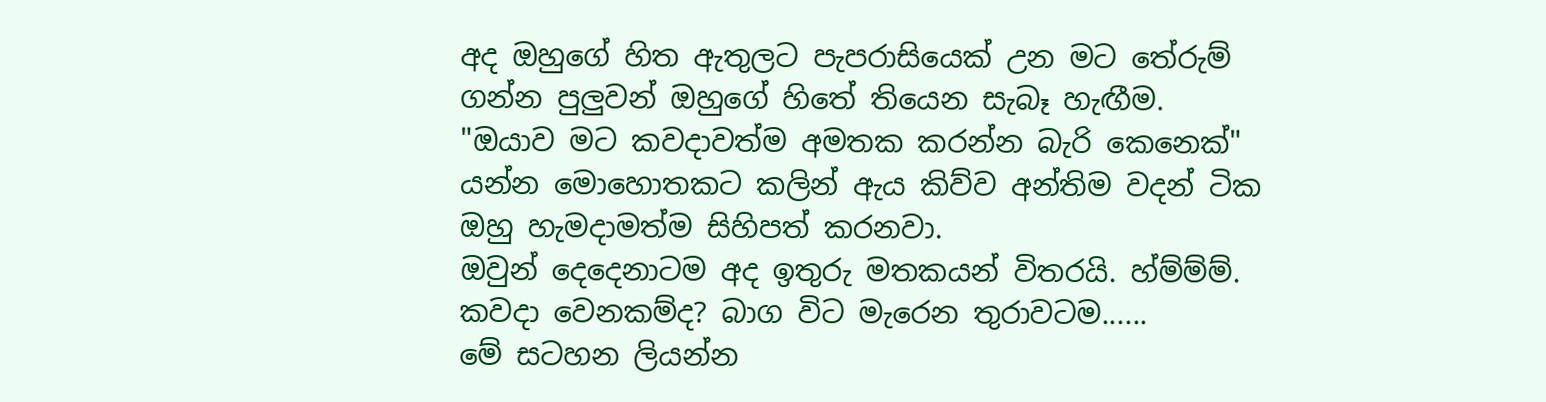අද ඔහුගේ හිත ඇතුලට පැපරාසියෙක් උන මට තේරුම් ගන්න පුලුවන් ඔහුගේ හිතේ තියෙන සැබෑ හැඟීම.
"ඔයාව මට කවදාවත්ම අමතක කරන්න බැරි කෙනෙක්"
යන්න මොහොතකට කලින් ඇය කිව්ව අන්තිම වදන් ටික ඔහු හැමදාමත්ම සිහිපත් කරනවා.
ඔවුන් දෙදෙනාටම අද ඉතුරු මතකයන් විතරයි. හ්ම්ම්ම්. කවදා වෙනකම්ද? බාග විට මැරෙන තුරාවටම......
මේ සටහන ලියන්න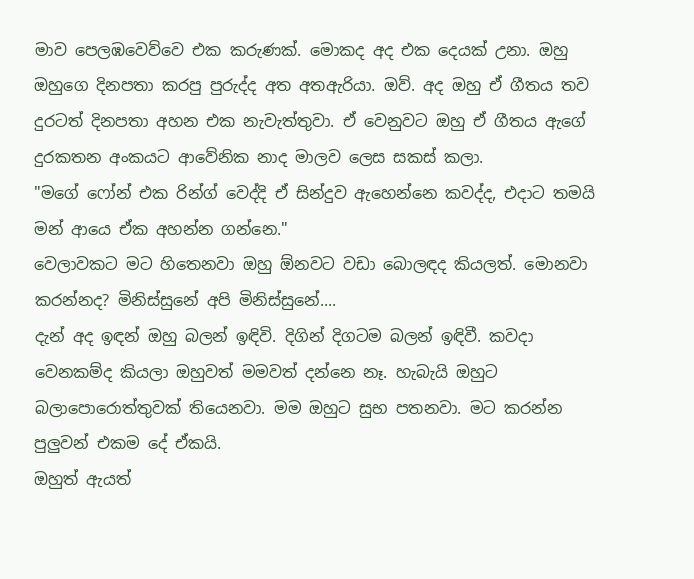මාව පෙලඹවෙව්වෙ එක කරුණක්. මොකද අද එක දෙයක් උනා. ඔහු ඔහුගෙ දිනපතා කරපු පුරුද්ද අත අතඇරියා. ඔව්. අද ඔහු ඒ ගීතය තව දුරටත් දිනපතා අහන එක නැවැත්තුවා. ඒ වෙනුවට ඔහු ඒ ගීතය ඇගේ දුරකතන අංකයට ආවේනික නාද මාලව ලෙස සකස් කලා.
"මගේ ෆෝන් එක රින්ග් වෙද්දි ඒ සින්දුව ඇහෙන්නෙ කවද්ද, එදාට තමයි මන් ආයෙ ඒක අහන්න ගන්නෙ."
වෙලාවකට මට හිතෙනවා ඔහු ඕනවට වඩා බොලඳද කියලත්. මොනවා කරන්නද? මිනිස්සුනේ අපි මිනිස්සුනේ....
දැන් අද ඉඳන් ඔහු බලන් ඉඳිවි. දිගින් දිගටම බලන් ඉඳිවී. කවදා වෙනකම්ද කියලා ඔහුවත් මමවත් දන්නෙ නෑ. හැබැයි ඔහුට බලාපොරොත්තුවක් තියෙනවා. මම ඔහුට සුභ පතනවා. මට කරන්න පුලුවන් එකම දේ ඒකයි.
ඔහුත් ඇයත්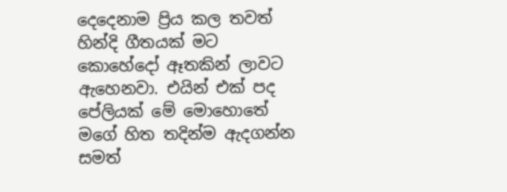දෙදෙනාම ප්‍රිය කල තවත් හින්දි ගීතයක් මට කොහේදෝ ඈතකින් ලාවට ඇහෙනවා. එයින් එක් පද පේලියක් මේ මොහොතේ මගේ හිත තදින්ම ඇදගන්න සමත්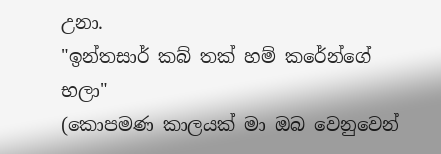උනා.
"ඉන්තසාර් කබ් තක් හම් කරේන්ගේ භලා"
(කොපමණ කාලයක් මා ඔබ වෙනුවෙන්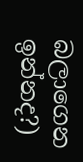බලාගෙන ඉන්නද?)